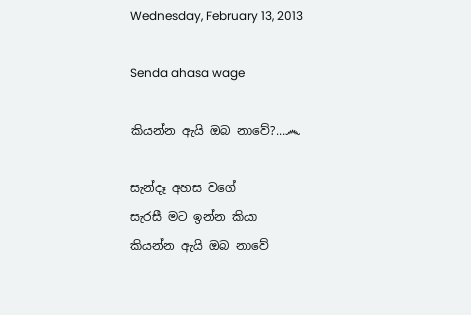Wednesday, February 13, 2013

Senda ahasa wage

කියන්න ඇයි ඔබ නාවේ?...෴

සැන්දෑ අහස වගේ
සැරසී මට ඉන්න කියා
කියන්න ඇයි ඔබ නාවේ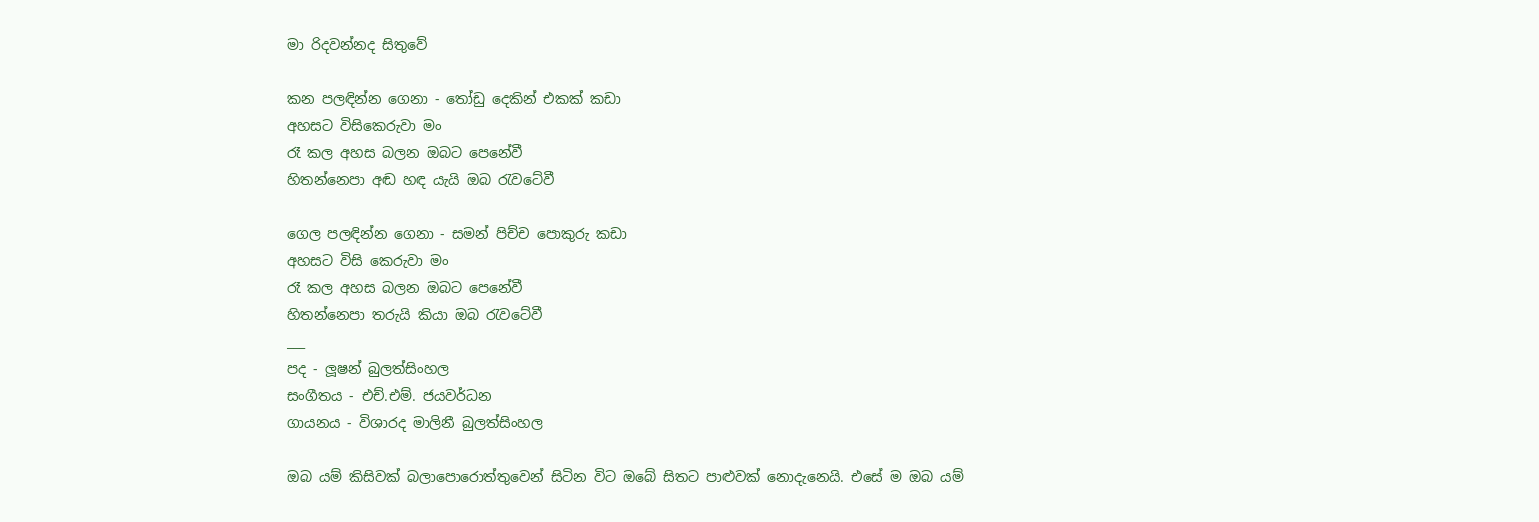මා රිදවන්නද සිතුවේ

කන පලඳින්න ගෙනා - තෝඩු දෙකින් එකක් කඩා
අහසට විසිකෙරුවා මං
රෑ කල අහස බලන ඔබට පෙනේවී
හිතන්නෙපා අඬ හඳ යැයි ඔබ රැවටේවී

ගෙල පලඳින්න ගෙනා - සමන් පිච්ච පොකුරු කඩා
අහසට විසි කෙරුවා මං
රෑ කල අහස බලන ඔබට පෙනේවී
හිතන්නෙපා තරුයි කියා ඔබ රැවටේවී
___
පද - ලූෂන් බුලත්සිංහල
සංගීතය - එච්.එම්. ජයවර්ධන
ගායනය - විශාරද මාලිනී බුලත්සිංහල

ඔබ යම් කිසිවක් බලාපොරොත්තුවෙන් සිටින විට ඔබේ සිතට පාළුවක් නොදැනෙයි. එසේ ම ඔබ යම්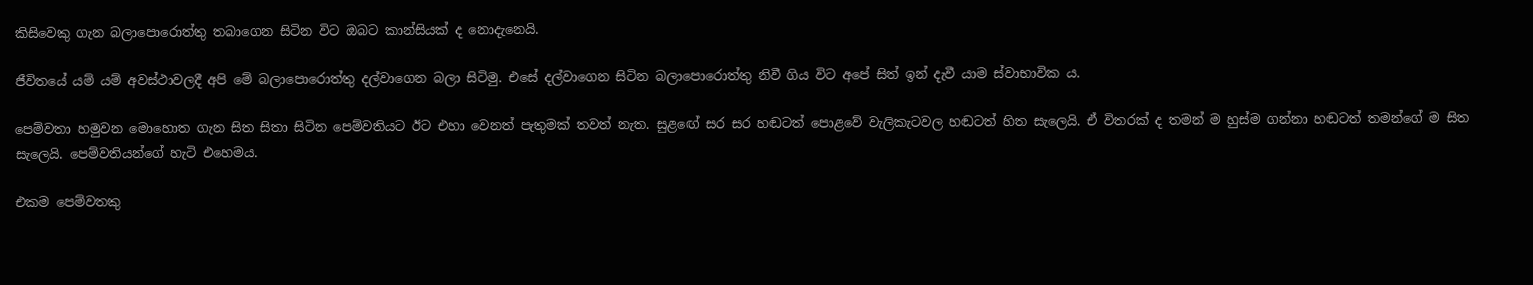කිසිවෙකු ගැන බලාපොරොත්තු තබාගෙන සිටින විට ඔබට කාන්සියක් ද නොදැනෙයි.

ජීවිතයේ යම් යම් අවස්ථාවලදී අපි මේ බලාපොරොත්තු දල්වාගෙන බලා සිටිමු. එසේ දල්වාගෙන සිටින බලාපොරොත්තු නිවී ගිය විට අපේ සිත් ඉන් දැවී යාම ස්වාභාවික ය.

පෙම්වතා හමුවන මොහොත ගැන සිත සිතා සිටින පෙම්වතියට ඊට එහා වෙනත් පැතුමක් තවත් නැත. සුළඟේ සර සර හඬටත් පොළවේ වැලිකැටවල හඬටත් හිත සැලෙයි. ඒ විතරක් ද තමන් ම හුස්ම ගන්නා හඬටත් තමන්ගේ ම සිත සැලෙයි. පෙම්වතියන්ගේ හැටි එහෙමය.

එකම පෙම්වතකු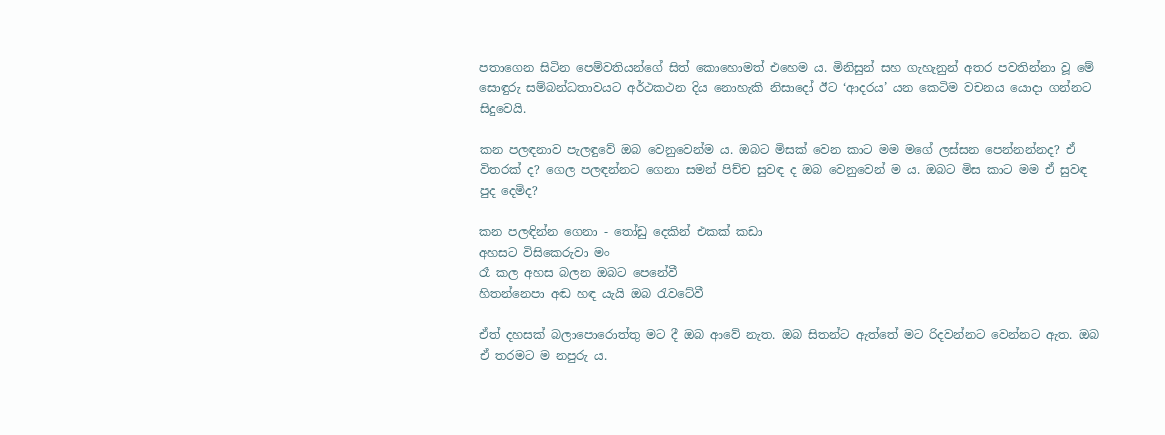පතාගෙන සිටින පෙම්වතියන්ගේ සිත් කොහොමත් එහෙම ය. මිනිසුන් සහ ගැහැනුන් අතර පවතින්නා වූ මේ සොඳුරු සම්බන්ධතාවයට අර්ථකථන දිය නොහැකි නිසාදෝ ඊට ‘ආදරය’ යන කෙටිම වචනය යොදා ගන්නට සිදුවෙයි.

කන පලඳනාව පැලඳුවේ ඔබ වෙනුවෙන්ම ය. ඔබට මිසක් වෙන කාට මම මගේ ලස්සන පෙන්නන්නද? ඒ විතරක් ද? ගෙල පලඳන්නට ගෙනා සමන් පිච්ච සුවඳ ද ඔබ වෙනුවෙන් ම ය. ඔබට මිස කාට මම ඒ සුවඳ පුද දෙමිද?

කන පලඳින්න ගෙනා - තෝඩු දෙකින් එකක් කඩා
අහසට විසිකෙරුවා මං
රෑ කල අහස බලන ඔබට පෙනේවී
හිතන්නෙපා අඬ හඳ යැයි ඔබ රැවටේවී

ඒත් දහසක් බලාපොරොත්තු මට දී ඔබ ආවේ නැත. ඔබ සිතන්ට ඇත්තේ මට රිදවන්නට වෙන්නට ඇත. ඔබ ඒ තරමට ම නපුරු ය.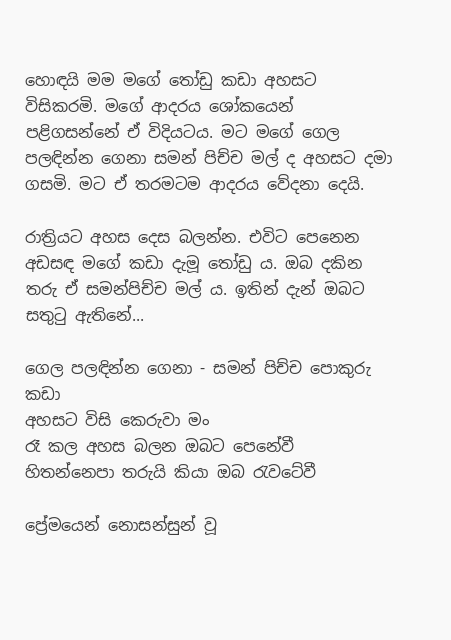හොඳයි මම මගේ තෝඩු කඩා අහසට විසිකරමි. මගේ ආදරය ශෝකයෙන් පළිගසන්නේ ඒ විදියටය. මට මගේ ගෙල පලඳින්න ගෙනා සමන් පිච්ච මල් ද අහසට දමා ගසමි. මට ඒ තරමටම ආදරය වේදනා දෙයි.

රාත්‍රියට අහස දෙස බලන්න. එවිට පෙනෙන අඩසඳ මගේ කඩා දැමූ තෝඩු ය. ඔබ දකින තරු ඒ සමන්පිච්ච මල් ය. ඉතින් දැන් ඔබට සතුටු ඇතිනේ...

ගෙල පලඳින්න ගෙනා - සමන් පිච්ච පොකුරු කඩා
අහසට විසි කෙරුවා මං
රෑ කල අහස බලන ඔබට පෙනේවී
හිතන්නෙපා තරුයි කියා ඔබ රැවටේවී

ප්‍රේමයෙන් නොසන්සුන් වූ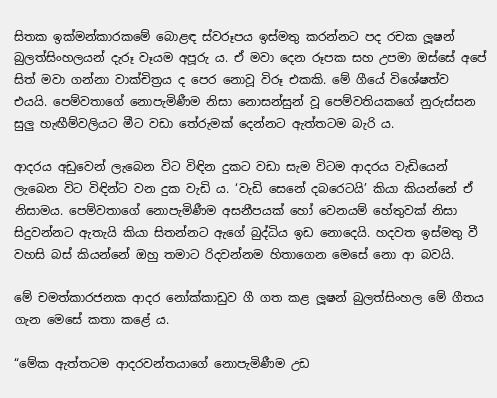සිතක ඉක්මන්කාරකමේ බොළඳ ස්වරූපය ඉස්මතු කරන්නට පද රචක ලූෂන් බුලත්සිංහලයන් දැරූ වෑයම අපූරු ය. ඒ මවා දෙන රූපක සහ උපමා ඔස්සේ අපේ සිත් මවා ගන්නා වාක්චිත්‍රය ද පෙර නොවූ විරූ එකකි. මේ ගීයේ විශේෂත්ව එයයි. පෙම්වතාගේ නොපැමිණීම නිසා නොසන්සුන් වූ පෙම්වතියකගේ නුරුස්සන සුලු හැඟීම්වලියට මීට වඩා තේරුමක් දෙන්නට ඇත්තටම බැරි ය.

ආදරය අඩුවෙන් ලැබෙන විට විඳින දුකට වඩා සැම විටම ආදරය වැඩියෙන් ලැබෙන විට විඳින්ට වන දුක වැඩි ය. ‘වැඩි සෙනේ දබරෙටයි’ කියා කියන්නේ ඒ නිසාමය. පෙම්වතාගේ නොපැමිණීම අසනීපයක් හෝ වෙනයම් හේතුවක් නිසා සිදුවන්නට ඇතැයි කියා සිතන්නට ඇගේ බුද්ධිය ඉඩ නොදෙයි. හදවත ඉස්මතු වී වහසි බස් කියන්නේ ඔහු තමාට රිදවන්නම හිතාගෙන මෙසේ නො ආ බවයි.

මේ චමත්කාරජනක ආදර නෝක්කාඩුව ගී ගත කළ ලූෂන් බුලත්සිංහල මේ ගීතය ගැන මෙසේ කතා කළේ ය.

“මේක ඇත්තටම ආදරවන්තයාගේ නොපැමිණීම උඩ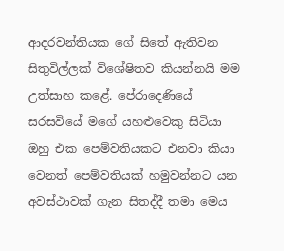ආදරවන්තියක ගේ සිතේ ඇතිවන සිතුවිල්ලක් විශේෂිතව කියන්නයි මම උත්සාහ කළේ. පේරාදෙණියේ සරසවියේ මගේ යහළුවෙකු සිටියා ඔහු එක පෙම්වතියකට එනවා කියා වෙනත් පෙම්වතියක් හමුවන්නට යන අවස්ථාවක් ගැන සිතද්දී තමා මෙය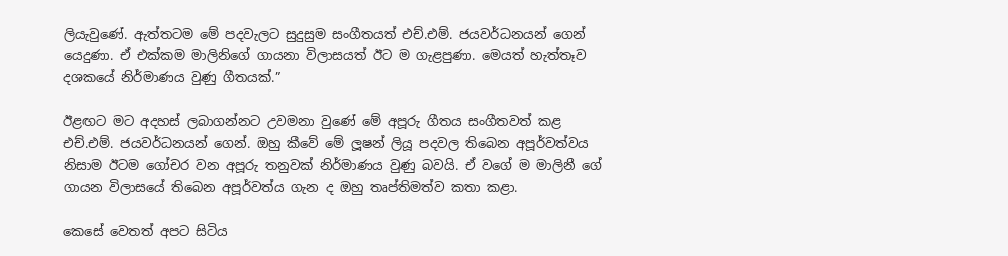ලියැවුණේ. ඇත්තටම මේ පදවැලට සුදුසුම සංගීතයත් එච්.එම්. ජයවර්ධනයන් ගෙන් යෙදුණා. ඒ එක්කම මාලිනිගේ ගායනා විලාසයත් ඊට ම ගැළපුණා. මෙයත් හැත්තෑව දශකයේ නිර්මාණය වුණු ගීතයක්.”

ඊළඟට මට අදහස් ලබාගන්නට උවමනා වුණේ මේ අපූරු ගීතය සංගීතවත් කළ එච්.එම්. ජයවර්ධනයන් ගෙන්. ඔහු කීවේ මේ ලූෂන් ලියූ පදවල තිබෙන අපූර්වත්වය නිසාම ඊටම ගෝචර වන අපූරු තනුවක් නිර්මාණය වුණු බවයි. ඒ වගේ ම මාලිනී ගේ ගායන විලාසයේ තිබෙන අපූර්වත්ය ගැන ද ඔහු තෘප්තිමත්ව කතා කළා.

කෙසේ වෙතත් අපට සිටිය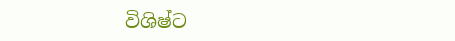විශිෂ්ට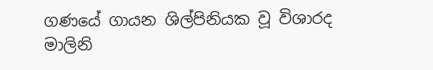ගණයේ ගායන ශිල්පිනියක වූ විශාරද මාලිනි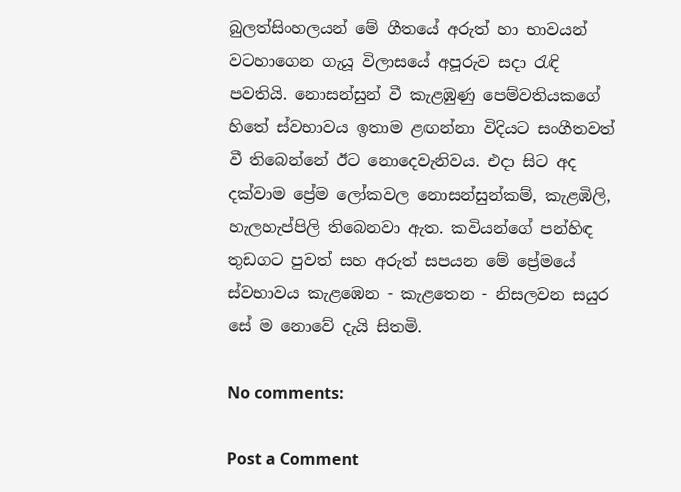බුලත්සිංහලයන් මේ ගීතයේ අරුත් හා භාවයන් වටහාගෙන ගැයූ විලාසයේ අපූරුව සදා රැඳි පවතියි. නොසන්සුන් වී කැළඹුණු පෙම්වතියකගේ හිතේ ස්වභාවය ඉතාම ළඟන්නා විදියට සංගීතවත් වී තිබෙන්නේ ඊට නොදෙවැනිවය. එදා සිට අද දක්වාම ප්‍රේම ලෝකවල නොසන්සුන්කම්, කැළඹිලි, හැලහැප්පිලි තිබෙනවා ඇත. කවියන්ගේ පන්හිඳ තුඩගට පුවත් සහ අරුත් සපයන මේ ප්‍රේමයේ ස්වභාවය කැළඹෙන - කැළතෙන - නිසලවන සයුර සේ ම නොවේ දැයි සිතමි.

No comments:

Post a Comment